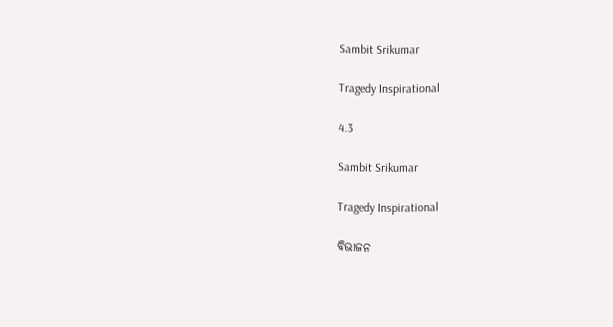Sambit Srikumar

Tragedy Inspirational

4.3

Sambit Srikumar

Tragedy Inspirational

ବିଭାଜନ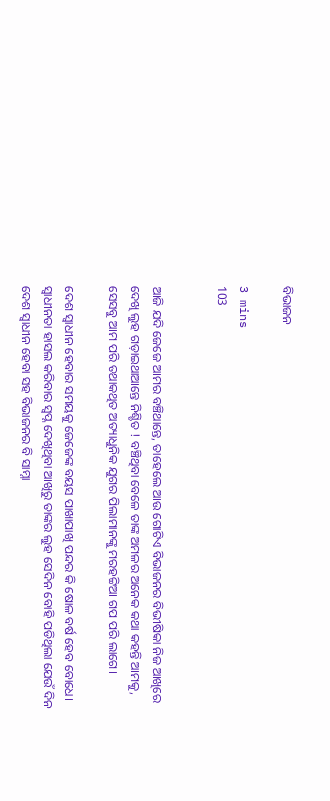ବିଭାଜନ

3 mins
103


ଆଜି ଯଦି ଜେଜେ ଆମର ବଞ୍ଚିଥାନ୍ତେ, ତାହେଲେ ଆଉ ଗୋଟିଏ ବିଭାଜନର ବିଭୀଷିକା ନିଜ ଆଖିରେ ଦେଖି ଲୁହ ଗଡ଼ାଇଥାଆନ୍ତେ ନିଶ୍ଚିତ ! ବଞ୍ଚିଥିବା ବେଳେ ତାଙ୍କ ଅମଳର ଅନେକ କଥା କହନ୍ତି ଆମକୁ, ସେସବୁ ଆମ ପରି ତଥାକଥିତ ଅତ୍ୟାଧୁନିକ ଯୁଗର ପିଲାମାନଙ୍କୁ ମରହଟ୍ଟିଆ ଗପ ପରି ଲାଗେ।

ଦେଶ ସ୍ବାଧୀନ ହେବାର ସମୟକୁ ଜେଜେଙ୍କ ବୟସ ପାଖାପାଖି ପନ୍ଦର କି ଷୋଳ ବର୍ଷ ହେବ ବୋଧେ। ସ୍ବାଧୀନତା ହାସଲ କରିବାର ସ୍ବପ୍ନ ଦେଖିଥିବା ଆଖିରୁ ତାଙ୍କର ଲୁହ ସେଦିନ ବୋହି ପଡିଥିଲା ଯେଉଁ ଦିନ ଦେଶ ସ୍ୱାଧୀନ ହେବା ସହ ବିଭାଜନର ବି ସାମ୍ନା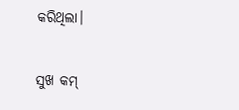କରିଥିଲା।

ସୁଖ କମ୍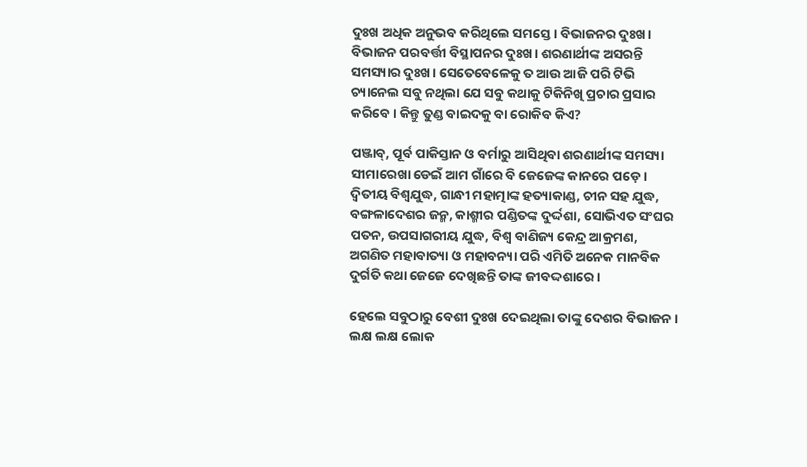ଦୁଃଖ ଅଧିକ ଅନୁଭବ କରିଥିଲେ ସମସ୍ତେ। ବିଭାଜନର ଦୁଃଖ। ବିଭାଜନ ପରବର୍ତ୍ତୀ ବିସ୍ଥାପନର ଦୁଃଖ। ଶରଣାର୍ଥୀଙ୍କ ଅସରନ୍ତି ସମସ୍ୟାର ଦୁଃଖ। ସେତେବେଳେକୁ ତ ଆଉ ଆଜି ପରି ଟିଭି ଚ୍ୟାନେଲ ସବୁ ନଥିଲା ଯେ ସବୁ କଥାକୁ ଟିକିନିଖି ପ୍ରଚାର ପ୍ରସାର କରିବେ। କିନ୍ତୁ ତୁଣ୍ଡ ବାଇଦକୁ ବା ରୋକିବ କିଏ?

ପଞ୍ଜାବ୍, ପୂର୍ବ ପାକିସ୍ତାନ ଓ ବର୍ମାରୁ ଆସିଥିବା ଶରଣାର୍ଥୀଙ୍କ ସମସ୍ୟା ସୀମାରେଖା ଡେଇଁ ଆମ ଗାଁରେ ବି ଜେଜେଙ୍କ କାନରେ ପଡ଼େ। ଦ୍ବିତୀୟ ବିଶ୍ବଯୁଦ୍ଧ, ଗାନ୍ଧୀ ମହାତ୍ମାଙ୍କ ହତ୍ୟାକାଣ୍ଡ, ଚୀନ ସହ ଯୁଦ୍ଧ, ବଙ୍ଗଳାଦେଶର ଜନ୍ମ, କାଶ୍ମୀର ପଣ୍ଡିତଙ୍କ ଦୁର୍ଦ୍ଦଶା, ସୋଭିଏତ ସଂଘର ପତନ, ଉପସାଗରୀୟ ଯୁଦ୍ଧ, ବିଶ୍ବ ବାଣିଜ୍ୟ କେନ୍ଦ୍ର ଆକ୍ରମଣ, ଅଗଣିତ ମହାବାତ୍ୟା ଓ ମହାବନ୍ୟା ପରି ଏମିତି ଅନେକ ମାନବିକ ଦୁର୍ଗତି କଥା ଜେଜେ ଦେଖିଛନ୍ତି ତାଙ୍କ ଜୀବଦ୍ଦଶାରେ।

ହେଲେ ସବୁଠାରୁ ବେଶୀ ଦୁଃଖ ଦେଇଥିଲା ତାଙ୍କୁ ଦେଶର ବିଭାଜନ। ଲକ୍ଷ ଲକ୍ଷ ଲୋକ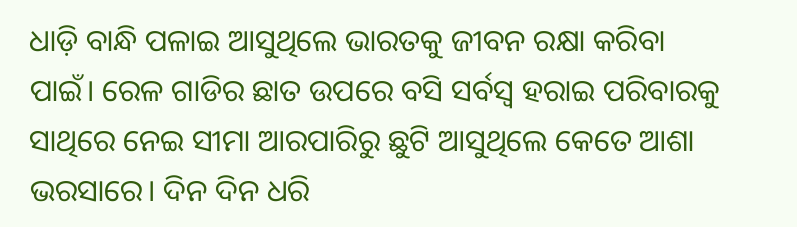ଧାଡ଼ି ବାନ୍ଧି ପଳାଇ ଆସୁଥିଲେ ଭାରତକୁ ଜୀବନ ରକ୍ଷା କରିବା ପାଇଁ। ରେଳ ଗାଡିର ଛାତ ଉପରେ ବସି ସର୍ବସ୍ୱ ହରାଇ ପରିବାରକୁ ସାଥିରେ ନେଇ ସୀମା ଆରପାରିରୁ ଛୁଟି ଆସୁଥିଲେ କେତେ ଆଶା ଭରସାରେ। ଦିନ ଦିନ ଧରି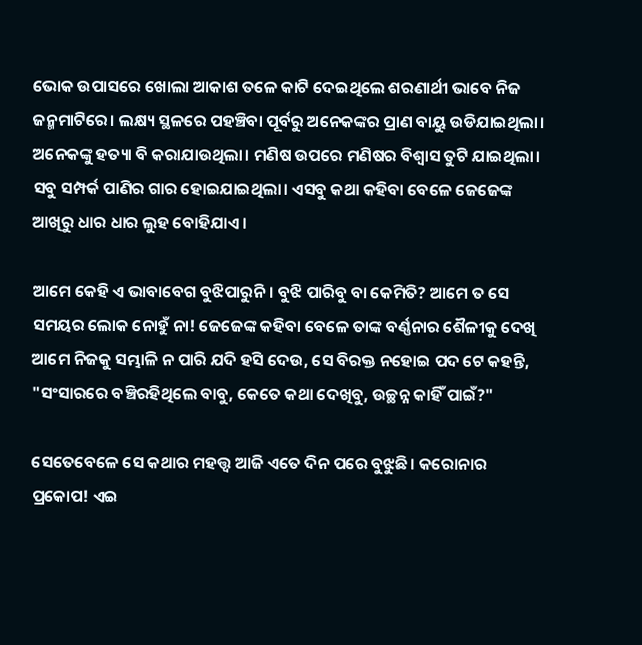ଭୋକ ଉପାସରେ ଖୋଲା ଆକାଶ ତଳେ କାଟି ଦେଇଥିଲେ ଶରଣାର୍ଥୀ ଭାବେ ନିଜ ଜନ୍ମମାଟିରେ। ଲକ୍ଷ୍ୟ ସ୍ଥଳରେ ପହଞ୍ଚିବା ପୂର୍ବରୁ ଅନେକଙ୍କର ପ୍ରାଣ ବାୟୁ ଉଡିଯାଇଥିଲା। ଅନେକଙ୍କୁ ହତ୍ୟା ବି କରାଯାଉଥିଲା। ମଣିଷ ଉପରେ ମଣିଷର ବିଶ୍ବାସ ତୁଟି ଯାଇଥିଲା। ସବୁ ସମ୍ପର୍କ ପାଣିର ଗାର ହୋଇଯାଇଥିଲା। ଏସବୁ କଥା କହିବା ବେଳେ ଜେଜେଙ୍କ ଆଖିରୁ ଧାର ଧାର ଲୁହ ବୋହିଯାଏ।

ଆମେ କେହି ଏ ଭାବାବେଗ ବୁଝିପାରୁନି। ବୁଝି ପାରିବୁ ବା କେମିତି? ଆମେ ତ ସେ ସମୟର ଲୋକ ନୋହୁଁ ନା! ଜେଜେଙ୍କ କହିବା ବେଳେ ତାଙ୍କ ବର୍ଣ୍ଣନାର ଶୈଳୀକୁ ଦେଖି ଆମେ ନିଜକୁ ସମ୍ଭାଳି ନ ପାରି ଯଦି ହସି ଦେଉ, ସେ ବିରକ୍ତ ନହୋଇ ପଦ ଟେ କହନ୍ତି, "ସଂସାରରେ ବଞ୍ଚିରହିଥିଲେ ବାବୁ, କେତେ କଥା ଦେଖିବୁ, ଉଚ୍ଛନ୍ନ କାହିଁ ପାଇଁ?"

ସେତେବେଳେ ସେ କଥାର ମହତ୍ତ୍ୱ ଆଜି ଏତେ ଦିନ ପରେ ବୁଝୁଛି। କରୋନାର ପ୍ରକୋପ! ଏଇ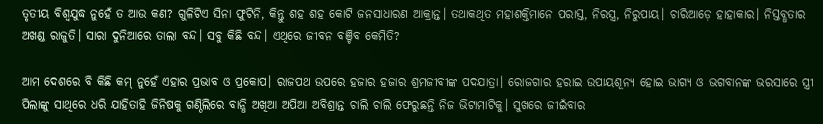ତୃତୀୟ ବିଶ୍ବଯୁଦ୍ଧ ନୁହେଁ ତ ଆଉ କଣ? ଗୁଳିଟିଏ ସିନା ଫୁଟିନି, କିନ୍ତୁ ଶହ ଶହ କୋଟି ଜନସାଧାରଣ ଆକ୍ରାନ୍ତ। ତଥାକଥିତ ମହାଶକ୍ତିମାନେ ପରାସ୍ତ, ନିରସ୍ତ୍ର, ନିରୁପାୟ। ଚାରିଆଡ଼େ ହାହାକାର। ନିସ୍ତବ୍ଧତାର ଅଖଣ୍ଡ ରାଜୁତି। ସାରା ଦୁନିଆରେ ତାଲା ବନ୍ଦ। ସବୁ କିଛି ବନ୍ଦ। ଏଥିରେ ଜୀବନ ବଞ୍ଚିବ କେମିତି?

ଆମ ଦେଶରେ ବି କିଛି କମ୍ ନୁହେଁ ଏହାର ପ୍ରଭାବ ଓ ପ୍ରକୋପ। ରାଜପଥ ଉପରେ ହଜାର ହଜାର ଶ୍ରମଜୀବୀଙ୍କ ପଦଯାତ୍ରା। ରୋଜଗାର ହରାଇ ଉପାୟଶୂନ୍ୟ ହୋଇ ଭାଗ୍ୟ ଓ ଭଗବାନଙ୍କ ଭରସାରେ ସ୍ତ୍ରୀ ପିଲାଙ୍କୁ ସାଥିରେ ଧରି ଯାହିତାହି ଜିନିଷକୁ ଗଣ୍ଠିଲିରେ ବାନ୍ଧି ଅଖିଆ ଅପିଆ ଅବିଶ୍ରାନ୍ତ ଚାଲି ଚାଲି ଫେରୁଛନ୍ତି ନିଜ ଭିଟାମାଟିକୁ। ସୁଖରେ ଜୀଇଁବାର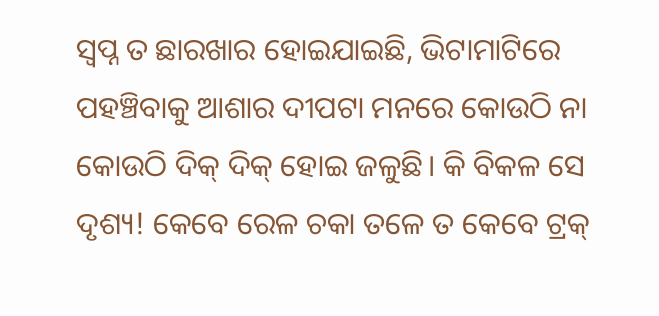ସ୍ଵପ୍ନ ତ ଛାରଖାର ହୋଇଯାଇଛି, ଭିଟାମାଟିରେ ପହଞ୍ଚିବାକୁ ଆଶାର ଦୀପଟା ମନରେ କୋଉଠି ନା କୋଉଠି ଦିକ୍ ଦିକ୍ ହୋଇ ଜଳୁଛି। କି ବିକଳ ସେ ଦୃଶ୍ୟ! କେବେ ରେଳ ଚକା ତଳେ ତ କେବେ ଟ୍ରକ୍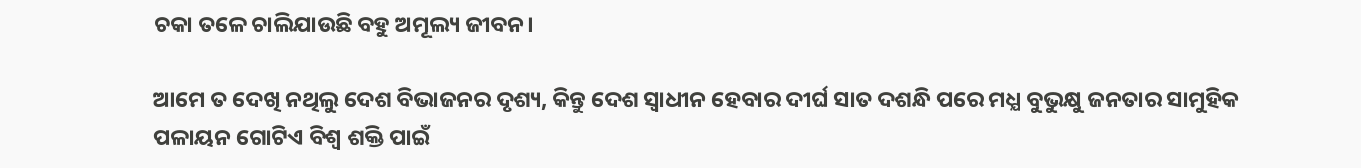ଚକା ତଳେ ଚାଲିଯାଉଛି ବହୁ ଅମୂଲ୍ୟ ଜୀବନ।

ଆମେ ତ ଦେଖି ନଥିଲୁ ଦେଶ ବିଭାଜନର ଦୃଶ୍ୟ, କିନ୍ତୁ ଦେଶ ସ୍ବାଧୀନ ହେବାର ଦୀର୍ଘ ସାତ ଦଶନ୍ଧି ପରେ ମଧ୍ଯ ବୁଭୁକ୍ଷୁ ଜନତାର ସାମୁହିକ ପଳାୟନ ଗୋଟିଏ ବିଶ୍ଵ ଶକ୍ତି ପାଇଁ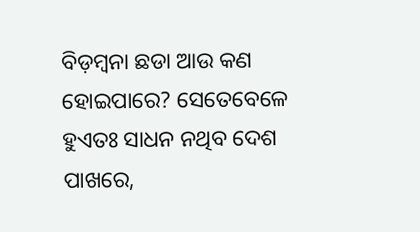ବିଡ଼ମ୍ବନା ଛଡା ଆଉ କଣ ହୋଇପାରେ? ସେତେବେଳେ ହୁଏତଃ ସାଧନ ନଥିବ ଦେଶ ପାଖରେ,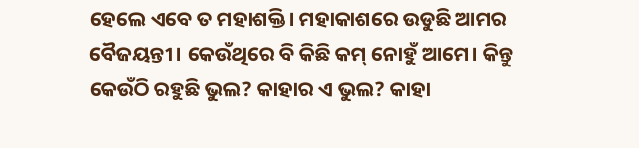ହେଲେ ଏବେ ତ ମହାଶକ୍ତି। ମହାକାଶରେ ଉଡୁଛି ଆମର ବୈଜୟନ୍ତୀ। କେଉଁଥିରେ ବି କିଛି କମ୍ ନୋହୁଁ ଆମେ। କିନ୍ତୁ କେଉଁଠି ରହୁଛି ଭୁଲ? କାହାର ଏ ଭୁଲ? କାହା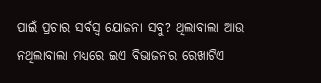ପାଇଁ ପ୍ରଚାର ସର୍ବସ୍ବ ଯୋଜନା ସବୁ? ଥିଲାବାଲା ଆଉ ନଥିଲାବାଲା ମଧ୍ୟରେ ଇଏ ବିଭାଜନର ରେଖାଟିଏ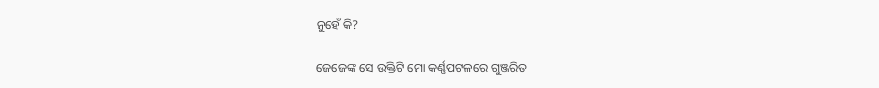ନୁହେଁ କି?

ଜେଜେଙ୍କ ସେ ଉକ୍ତିଟି ମୋ କର୍ଣ୍ଣପଟଳରେ ଗୁଞ୍ଜରିତ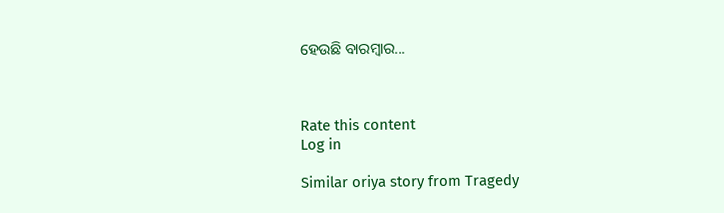ହେଉଛି ବାରମ୍ବାର...



Rate this content
Log in

Similar oriya story from Tragedy